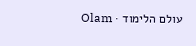עולם הלימוד · Olam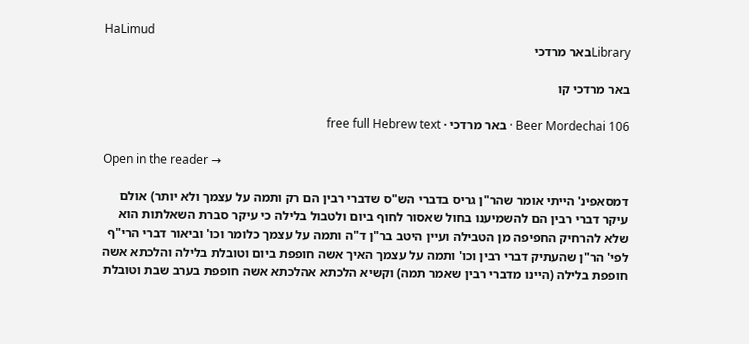HaLimud
Libraryבאר מרדכי

באר מרדכי קו

Beer Mordechai 106 · באר מרדכי · free full Hebrew text

Open in the reader →

דמסאפינ' הייתי אומר שהר"ן גריס בדברי הש"ס שדברי רבין הם רק ותמה על עצמך ולא יותר) אולם עיקר דברי רבין הם להשמיענו בחול שאסור לחוף ביום ולטבול בלילה כי עיקר סברת השאלתות הוא שלא להרחיק החפיפה מן הטבילה ועיין היטב בר"ן ד"ה ותמה על עצמך כלומר וכו' וביאור דברי הרי"ף לפי' הר"ן שהעתיק דברי רבין וכו' ותמה על עצמך האיך אשה חופפת ביום וטובלת בלילה והלכתא אשה חופפת בלילה (היינו מדברי רבין שאמר תמה) וקשיא הלכתא אהלכתא אשה חופפת בערב שבת וטובלת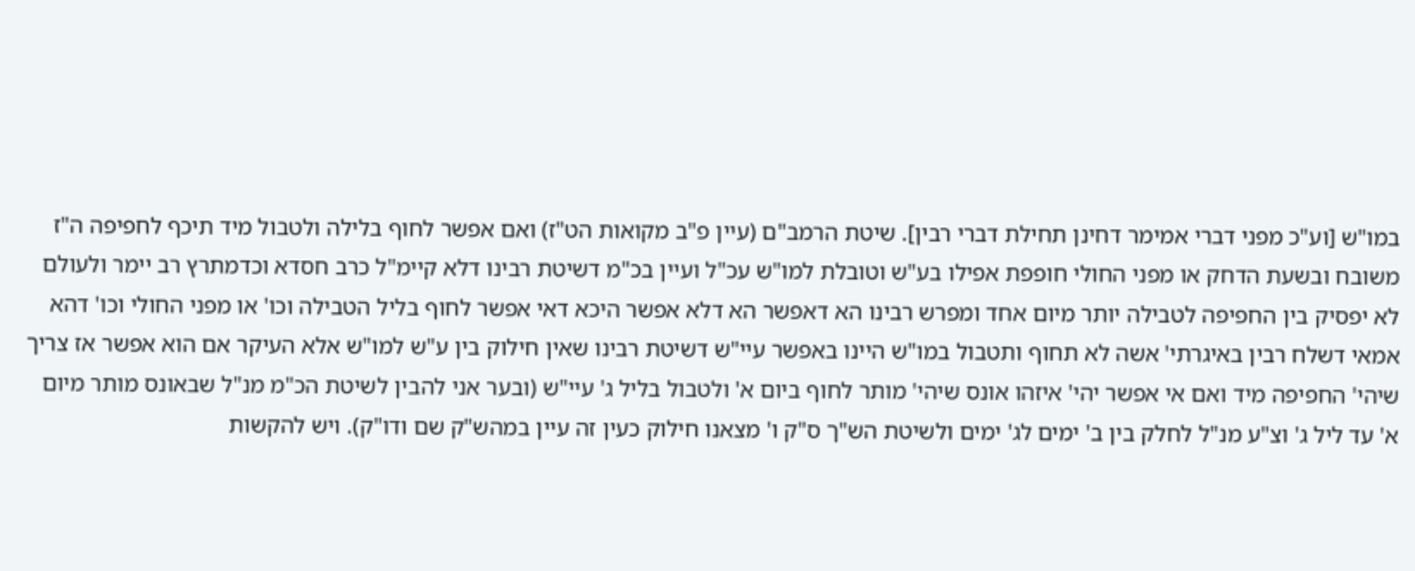במו"ש [וע"כ מפני דברי אמימר דחינן תחילת דברי רבין]. שיטת הרמב"ם (עיין פ"ב מקואות הט"ז) ואם אפשר לחוף בלילה ולטבול מיד תיכף לחפיפה ה"ז משובח ובשעת הדחק או מפני החולי חופפת אפילו בע"ש וטובלת למו"ש עכ"ל ועיין בכ"מ דשיטת רבינו דלא קיימ"ל כרב חסדא וכדמתרץ רב יימר ולעולם לא יפסיק בין החפיפה לטבילה יותר מיום אחד ומפרש רבינו הא דאפשר הא דלא אפשר היכא דאי אפשר לחוף בליל הטבילה וכו' או מפני החולי וכו' דהא אמאי דשלח רבין באיגרתי' אשה לא תחוף ותטבול במו"ש היינו באפשר עיי"ש דשיטת רבינו שאין חילוק בין ע"ש למו"ש אלא העיקר אם הוא אפשר אז צריך שיהי' החפיפה מיד ואם אי אפשר יהי' איזהו אונס שיהי' מותר לחוף ביום א' ולטבול בליל ג' עיי"ש (ובער אני להבין לשיטת הכ"מ מנ"ל שבאונס מותר מיום א' עד ליל ג' וצ"ע מנ"ל לחלק בין ב' ימים לג' ימים ולשיטת הש"ך ס"ק ו' מצאנו חילוק כעין זה עיין במהש"ק שם ודו"ק). ויש להקשות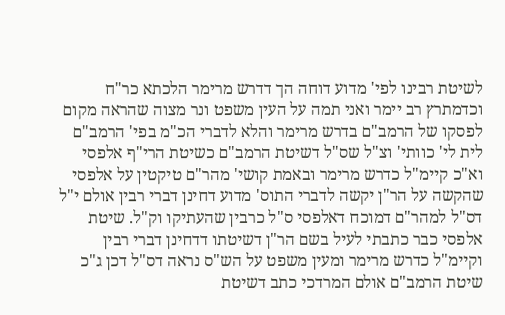לשיטת רבינו לפי' מדוע דוחה הך דדרש מרימר הלכתא כר"ח וכדמתרץ רב יימר ואני תמה על העין משפט ונר מצוה שהראה מקום לפסקו של הרמב"ם בדרש מרימר והלא לדברי הכ"מ בפי' הרמב"ם לית לי' כוותי' וצ"ל שס"ל דשיטת הרמב"ם כשיטת הרי"ף אלפסי וא"כ קיימ"ל כדרש מרימר ובאמת קושי' מהר"ם טיקטין על אלפסי שהקשה על הר"ן יקשה לדברי התוס' מדוע דחינן דברי רבין אולם י"ל דס"ל למהר"ם דמוכח דאלפסי ס"ל כרבין שהעתיקו וק"ל. שיטת אלפסי כבר כתבתי לעיל בשם הר"ן דשיטתו דדחינן דברי רבין וקיימ"ל כדרש מרימר ומעין משפט על הש"ס נראה דס"ל דכן ג"כ שיטת הרמב"ם אולם המרדכי כתב דשיטת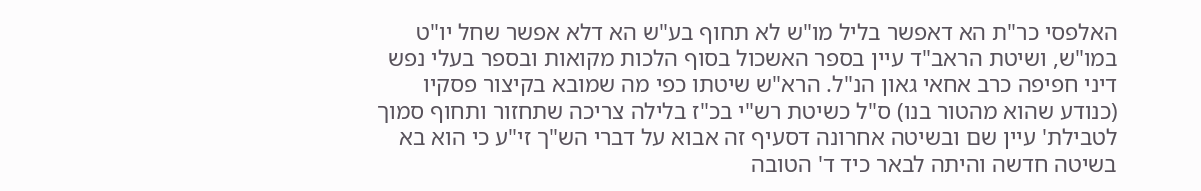האלפסי כר"ת הא דאפשר בליל מו"ש לא תחוף בע"ש הא דלא אפשר שחל יו"ט במו"ש, ושיטת הראב"ד עיין בספר האשכול בסוף הלכות מקואות ובספר בעלי נפש דיני חפיפה כרב אחאי גאון הנ"ל. הרא"ש שיטתו כפי מה שמובא בקיצור פסקיו (כנודע שהוא מהטור בנו) ס"ל כשיטת רש"י בכ"ז בלילה צריכה שתחזור ותחוף סמוך לטבילת' עיין שם ובשיטה אחרונה דסעיף זה אבוא על דברי הש"ך זי"ע כי הוא בא בשיטה חדשה והיתה לבאר כיד ד' הטובה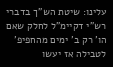עלינו: שיטת הש"ך בדברי רש"י דקיימ"ל לחלק שאם הו' רק ב' ימים מהחפיפ' לטבילה אז יעשו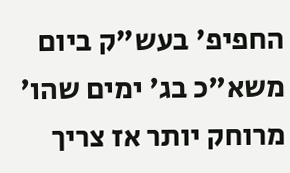החפיפ' בעש"ק ביום משא"כ בג' ימים שהו' מרוחק יותר אז צריך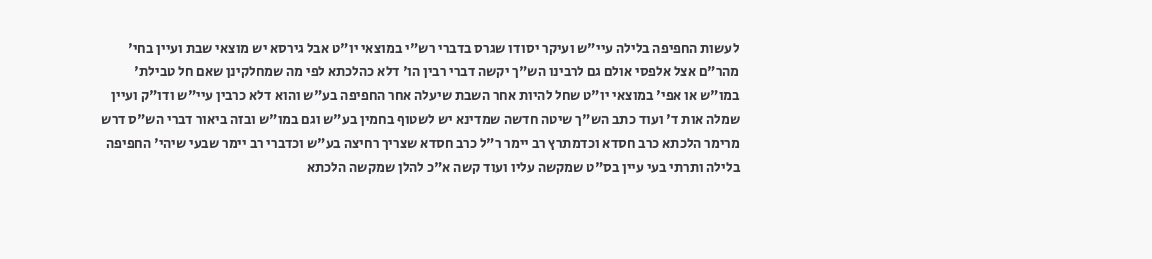לעשות החפיפה בלילה עיי"ש ועיקר יסודו שגרס בדברי רש"י במוצאי יו"ט אבל גירסא יש מוצאי שבת ועיין בחי' מהר"ם אצל אלפסי אולם גם לרבינו הש"ך יקשה דברי רבין הו' דלא כהלכתא לפי מה שמחלקינן שאם חל טבילת' במו"ש או אפי' במוצאי יו"ט שחל להיות אחר השבת שיעלה אחר החפיפה בע"ש והוא דלא כרבין עיי"ש ודו"ק ועיין שמלה אות ד' ועוד כתב הש"ך שיטה חדשה שמדינא יש לשטוף בחמין בע"ש וגם במו"ש ובזה ביאור דברי הש"ס דרש מרימר הלכתא כרב חסדא וכדמתרץ רב יימר ר"ל כרב חסדא שצריך רחיצה בע"ש וכדברי רב יימר שבעי שיהי' החפיפה בלילה ותרתי בעי עיין בס"ט שמקשה עליו ועוד קשה א"כ להלן שמקשה הלכתא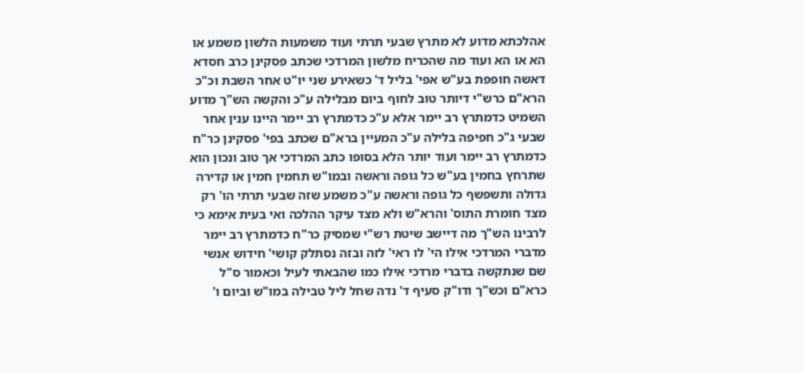אהלכתא מדוע לא מתרץ שבעי תרתי ועוד משמעות הלשון משמע או הא או הא ועוד מה שהכריח מלשון המרדכי שכתב פסקינן כרב חסדא דאשה חופפת בע"ש אפי' בליל ד' כשאירע שני יו"ט אחר השבת וכ"כ הרא"ם כרש"י דיותר טוב לחוף ביום מבלילה ע"כ והקשה הש"ך מדוע השמיט כדמתרץ רב יימר אלא ע"כ כדמתרץ רב יימר היינו ענין אחר שבעי ג"כ חפיפה בלילה ע"כ המעיין ברא"ם שכתב בפי' פסקינן כר"ח כדמתרץ רב יימר ועוד יותר הלא בסופו כתב המרדכי אך טוב ונכון הוא שתרחץ בחמין בע"ש כל גופה וראשה ובמו"ש תחמין חמין או קדירה גדולה ותשפשף כל גופה וראשה ע"כ משמע שזה שבעי תרתי הו' רק מצד חומרת התוס' והרא"ש ולא מצד עיקר ההלכה ואי בעית אימא כי לרבינו הש"ך מה דיישב שיטת רש"י שמסיק כר"ח כדמתרץ רב יימר מדברי המרדכי אילו הי' לו ראי' לזה ובזה נסתלק קושי' חידוש אנשי שם שנתקשה בדברי מרדכי אילו כמו שהבאתי לעיל וכאמור ס"ל כרא"ם וכש"ך ודו"ק סעיף ד' נדה שחל ליל טבילה במו"ש וביום ו'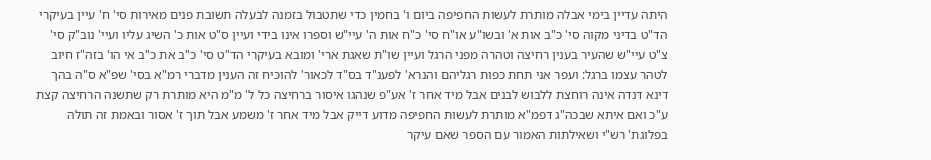היתה עדיין בימי אבלה מותרת לעשות החפיפה ביום ו' בחמין כדי שתטבול בזמנה לבעלה תשובת פנים מאירות סי' ח' עיין בעיקרי הד"ט בדיני מקוה סי' כ"ב אות א' ובשו"ע או"ח סי' כ"ח אות ה' עיי"ש וספרו אינו בידי ועיין ס"ט אות כ' השיג עליו ועיי' נוב"ק סי' צ"ט עיי"ש שהעיר בענין רחיצה וטהרה מפני הרגל ועיין שו"ת שאגת ארי' ומובא בעיקרי הד"ט סי' כ"ב את כ"ב אי הו' בזה"ז חיוב לטהר עצמו ברגל: ועפר אני תחת כפות רגליהם והנרא' לפענ"ד בס"ד לכאור' להוכיח זה הענין מדברי רמ"א בסי' שפ"א ס"ה בהך דינא דנדה אינה רוחצת ללבוש לבנים אבל מיד אחר ז' אע"פ שנהגו איסור ברחיצה כל ל' מ"מ היא מותרת רק שתשנה הרחיצה קצת ע"כ ואם איתא שבכה"ג דפמ"א מותרת לעשות החפיפה מדוע דייק אבל מיד אחר ז' משמע אבל תוך ז' אסור ובאמת זה תולה בפלוגת' רש"י ושאילתות האמור עם הספר שאם עיקר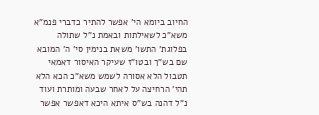החיוב ביומא הי' אפשר להתיר כדברי פנמ"א משא"כ לשאילתות ובאמת נ"ל שתולה בפלוגת' התשו' משאת בנימין סי' ה' המובא שם בש"ך ובטו"ז שעיקר האיסור דאמאי תטבול הלא אסורה לשמש משא"כ הכא הלא תהי' הרחיצה על לאחר שבעה ומותרת ועוד נ"ל דהנה בש"ס איתא היכא דאפשר אפשר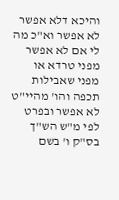והיכא דלא אפשר לא אפשר וא"כ מה לי אם לא אפשר מפני טרדא או מפני שאבילות תכפה והו' מהיי"ט לא אפשר ובפרט לפי מ"ש הש"ך בס"ק ו' בשם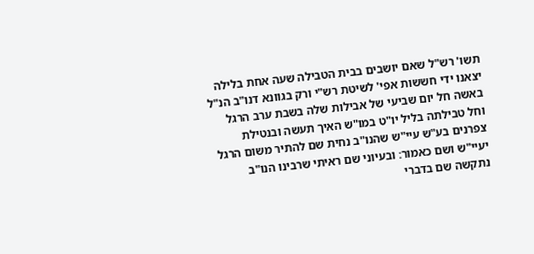תשו' רש"ל שאם יושבים בבית הטבילה שעה אחת בלילה יצאנו ידי חששות אפי' לשיטת רש"י ורק בגוונא דנו"ב הנ"ל באשה חל יום שביעי של אבילות שלה בשבת ערב הרגל וחל טבילתה בליל יו"ט במו"ש האיך תעשה ובנטילת צפרנים בע"ש עיי"ש שהנו"ב נחית שם להתיר משום הרגל יעיי"ש ושם כאמור: ובעיוני שם ראיתי שרבינו הנו"ב נתקשה שם בדברי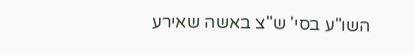השו"ע בסי' ש"צ באשה שאירע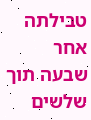טבילתה אחר שבעה תוך שלשים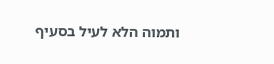ותמוה הלא לעיל בסעיף